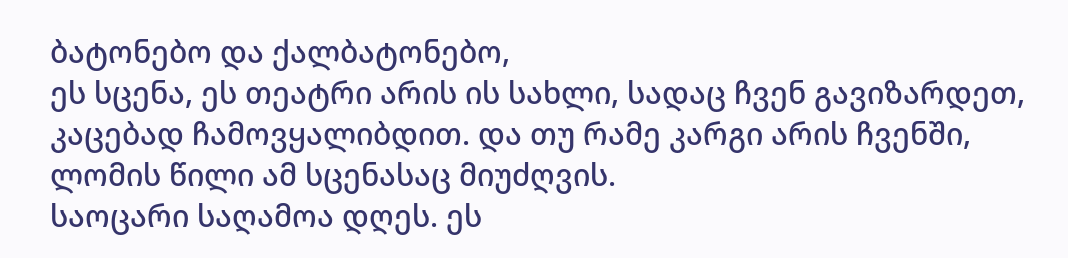ბატონებო და ქალბატონებო,
ეს სცენა, ეს თეატრი არის ის სახლი, სადაც ჩვენ გავიზარდეთ, კაცებად ჩამოვყალიბდით. და თუ რამე კარგი არის ჩვენში, ლომის წილი ამ სცენასაც მიუძღვის.
საოცარი საღამოა დღეს. ეს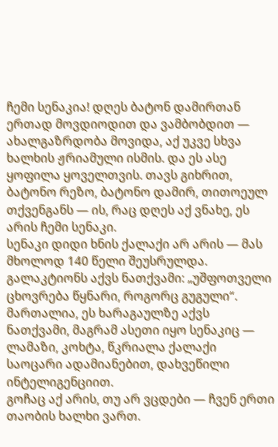ჩემი სენაკია! დღეს ბატონ დამირთან ერთად მოვდიოდით და ვამბობდით — ახალგაზრდობა მოვიდა, აქ უკვე სხვა ხალხის ჟრიამული ისმის. და ეს ასე ყოფილა ყოველთვის. თავს გიხრით, ბატონო რეზო, ბატონო დამირ, თითოეულ თქვენგანს — ის, რაც დღეს აქ ვნახე, ეს არის ჩემი სენაკი.
სენაკი დიდი ხნის ქალაქი არ არის — მას მხოლოდ 140 წელი შეუსრულდა. გალაკტიონს აქვს ნათქვამი: „უშფოთველი ცხოვრება წყნარი, როგორც გუგული“. მართალია, ეს ხარაგაულზე აქვს ნათქვამი, მაგრამ ასეთი იყო სენაკიც — ლამაზი, კოხტა, წკრიალა ქალაქი საოცარი ადამიანებით, დახვეწილი ინტელიგენციით.
გოჩაც აქ არის, თუ არ ვცდები — ჩვენ ერთი თაობის ხალხი ვართ.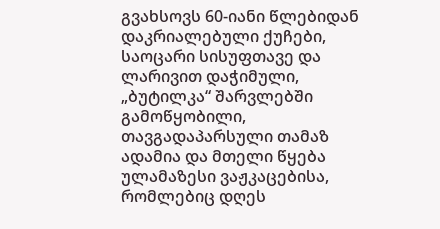გვახსოვს 60-იანი წლებიდან დაკრიალებული ქუჩები, საოცარი სისუფთავე და ლარივით დაჭიმული, „ბუტილკა“ შარვლებში გამოწყობილი, თავგადაპარსული თამაზ ადამია და მთელი წყება ულამაზესი ვაჟკაცებისა, რომლებიც დღეს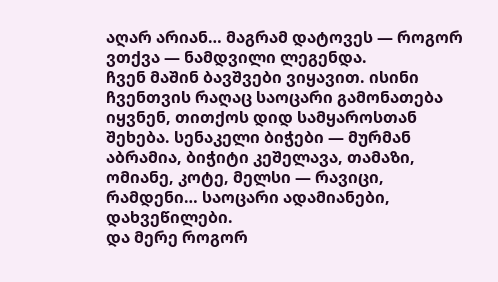აღარ არიან… მაგრამ დატოვეს — როგორ ვთქვა — ნამდვილი ლეგენდა.
ჩვენ მაშინ ბავშვები ვიყავით. ისინი ჩვენთვის რაღაც საოცარი გამონათება იყვნენ, თითქოს დიდ სამყაროსთან შეხება. სენაკელი ბიჭები — მურმან აბრამია, ბიჭიტი კეშელავა, თამაზი, ომიანე, კოტე, მელსი — რავიცი, რამდენი… საოცარი ადამიანები, დახვეწილები.
და მერე როგორ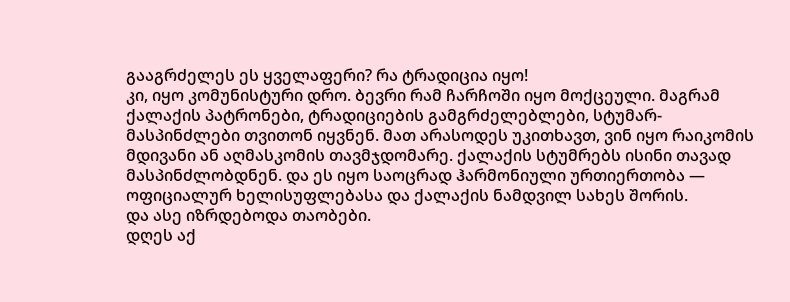გააგრძელეს ეს ყველაფერი? რა ტრადიცია იყო!
კი, იყო კომუნისტური დრო. ბევრი რამ ჩარჩოში იყო მოქცეული. მაგრამ ქალაქის პატრონები, ტრადიციების გამგრძელებლები, სტუმარ-მასპინძლები თვითონ იყვნენ. მათ არასოდეს უკითხავთ, ვინ იყო რაიკომის მდივანი ან აღმასკომის თავმჯდომარე. ქალაქის სტუმრებს ისინი თავად მასპინძლობდნენ. და ეს იყო საოცრად ჰარმონიული ურთიერთობა — ოფიციალურ ხელისუფლებასა და ქალაქის ნამდვილ სახეს შორის.
და ასე იზრდებოდა თაობები.
დღეს აქ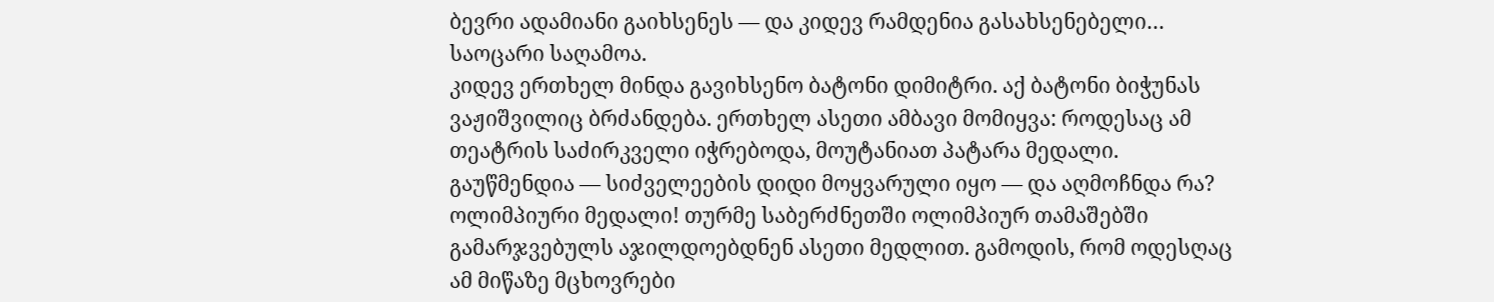ბევრი ადამიანი გაიხსენეს — და კიდევ რამდენია გასახსენებელი…
საოცარი საღამოა.
კიდევ ერთხელ მინდა გავიხსენო ბატონი დიმიტრი. აქ ბატონი ბიჭუნას ვაჟიშვილიც ბრძანდება. ერთხელ ასეთი ამბავი მომიყვა: როდესაც ამ თეატრის საძირკველი იჭრებოდა, მოუტანიათ პატარა მედალი. გაუწმენდია — სიძველეების დიდი მოყვარული იყო — და აღმოჩნდა რა? ოლიმპიური მედალი! თურმე საბერძნეთში ოლიმპიურ თამაშებში გამარჯვებულს აჯილდოებდნენ ასეთი მედლით. გამოდის, რომ ოდესღაც ამ მიწაზე მცხოვრები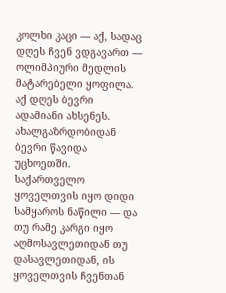კოლხი კაცი — აქ, სადაც დღეს ჩვენ ვდგავართ — ოლიმპიური მედლის მატარებელი ყოფილა.
აქ დღეს ბევრი ადამიანი ახსენეს. ახალგაზრდობიდან ბევრი წავიდა უცხოეთში. საქართველო ყოველთვის იყო დიდი სამყაროს ნაწილი — და თუ რამე კარგი იყო აღმოსავლეთიდან თუ დასავლეთიდან, ის ყოველთვის ჩვენთან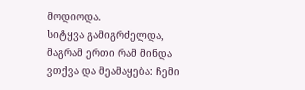მოდიოდა.
სიტყვა გამიგრძელდა, მაგრამ ერთი რამ მინდა ვთქვა და მეამაყება: ჩემი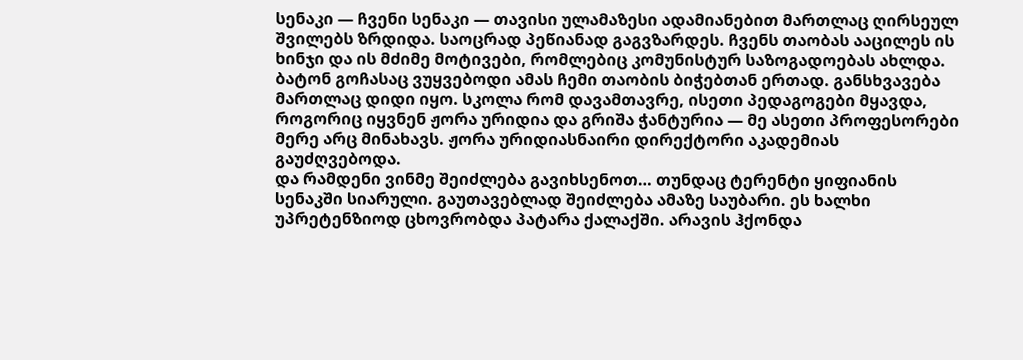სენაკი — ჩვენი სენაკი — თავისი ულამაზესი ადამიანებით მართლაც ღირსეულ შვილებს ზრდიდა. საოცრად პეწიანად გაგვზარდეს. ჩვენს თაობას ააცილეს ის ხინჯი და ის მძიმე მოტივები, რომლებიც კომუნისტურ საზოგადოებას ახლდა.
ბატონ გოჩასაც ვუყვებოდი ამას ჩემი თაობის ბიჭებთან ერთად. განსხვავება მართლაც დიდი იყო. სკოლა რომ დავამთავრე, ისეთი პედაგოგები მყავდა, როგორიც იყვნენ ჟორა ურიდია და გრიშა ჭანტურია — მე ასეთი პროფესორები მერე არც მინახავს. ჟორა ურიდიასნაირი დირექტორი აკადემიას გაუძღვებოდა.
და რამდენი ვინმე შეიძლება გავიხსენოთ… თუნდაც ტერენტი ყიფიანის სენაკში სიარული. გაუთავებლად შეიძლება ამაზე საუბარი. ეს ხალხი უპრეტენზიოდ ცხოვრობდა პატარა ქალაქში. არავის ჰქონდა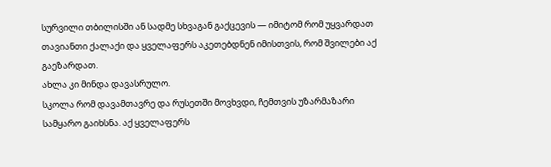სურვილი თბილისში ან სადმე სხვაგან გაქცევის — იმიტომ რომ უყვარდათ თავიანთი ქალაქი და ყველაფერს აკეთებდნენ იმისთვის, რომ შვილები აქ გაეზარდათ.
ახლა კი მინდა დავასრულო.
სკოლა რომ დავამთავრე და რუსეთში მოვხვდი, ჩემთვის უზარმაზარი სამყარო გაიხსნა. აქ ყველაფერს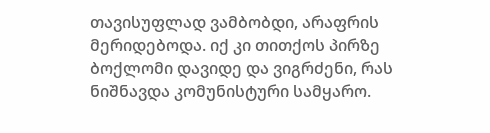თავისუფლად ვამბობდი, არაფრის მერიდებოდა. იქ კი თითქოს პირზე ბოქლომი დავიდე და ვიგრძენი, რას ნიშნავდა კომუნისტური სამყარო.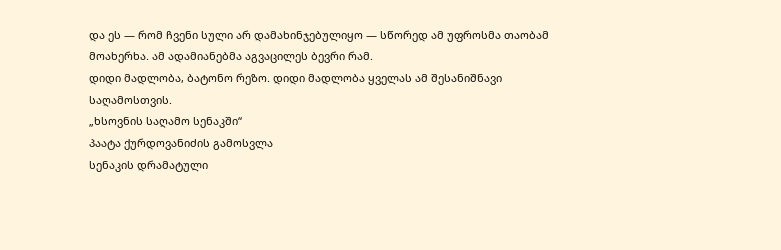და ეს — რომ ჩვენი სული არ დამახინჯებულიყო — სწორედ ამ უფროსმა თაობამ მოახერხა. ამ ადამიანებმა აგვაცილეს ბევრი რამ.
დიდი მადლობა, ბატონო რეზო. დიდი მადლობა ყველას ამ შესანიშნავი საღამოსთვის.
„ხსოვნის საღამო სენაკში“
პაატა ქურდოვანიძის გამოსვლა
სენაკის დრამატული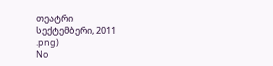თეატრი
სექტემბერი, 2011
.png)
No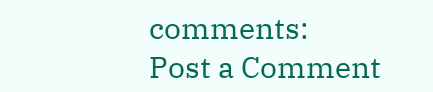comments:
Post a Comment